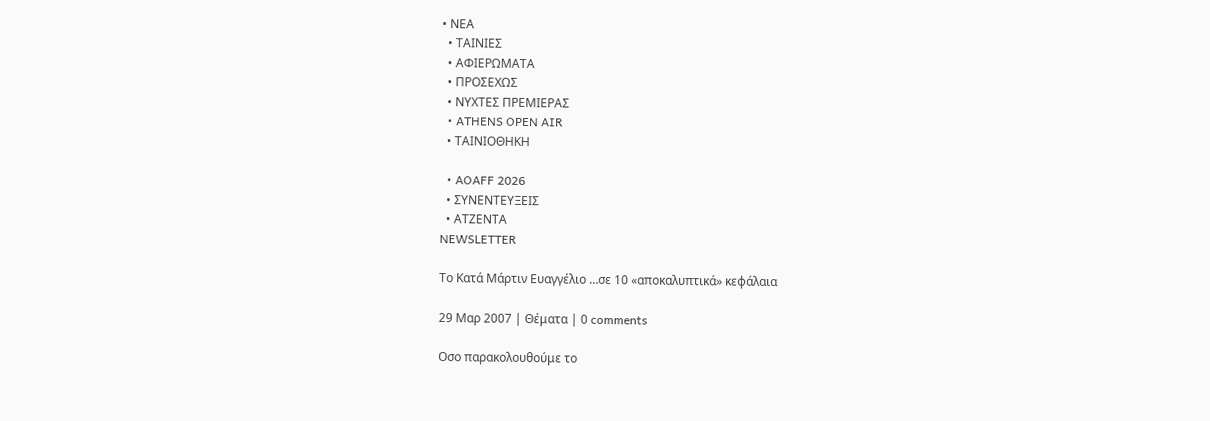• ΝΕΑ
  • ΤΑΙΝΙΕΣ
  • ΑΦΙΕΡΩΜΑΤΑ
  • ΠΡΟΣΕΧΩΣ
  • ΝΥΧΤΕΣ ΠΡΕΜΙΕΡΑΣ
  • ATHENS OPEN AIR
  • ΤΑΙΝΙΟΘΗΚΗ

  • AOAFF 2026
  • ΣΥΝΕΝΤΕΥΞΕΙΣ
  • ΑΤΖΕΝΤΑ
NEWSLETTER

Το Κατά Μάρτιν Ευαγγέλιο …σε 10 «αποκαλυπτικά» κεφάλαια

29 Μαρ 2007 | Θέματα | 0 comments

Οσο παρακολουθούμε το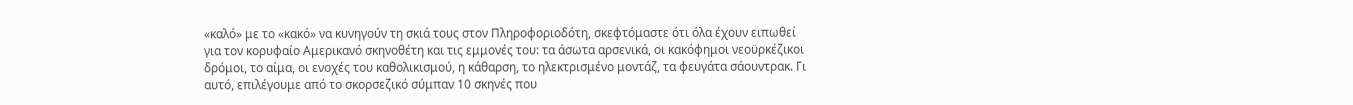«καλό» με το «κακό» να κυνηγούν τη σκιά τους στον Πληροφοριοδότη, σκεφτόμαστε ότι όλα έχουν ειπωθεί για τον κορυφαίο Αμερικανό σκηνοθέτη και τις εμμονές του: τα άσωτα αρσενικά, οι κακόφημοι νεοϋρκέζικοι δρόμοι, το αίμα, οι ενοχές του καθολικισμού, η κάθαρση, το ηλεκτρισμένο μοντάζ, τα φευγάτα σάουντρακ. Γι αυτό, επιλέγουμε από το σκορσεζικό σύμπαν 10 σκηνές που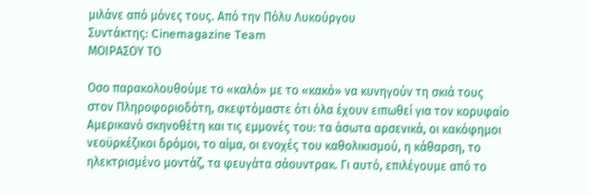μιλάνε από μόνες τους. Από την Πόλυ Λυκούργου
Συντάκτης: Cinemagazine Team
ΜΟΙΡΑΣΟΥ ΤΟ

Οσο παρακολουθούμε το «καλό» με το «κακό» να κυνηγούν τη σκιά τους στον Πληροφοριοδότη, σκεφτόμαστε ότι όλα έχουν ειπωθεί για τον κορυφαίο Αμερικανό σκηνοθέτη και τις εμμονές του: τα άσωτα αρσενικά, οι κακόφημοι νεοϋρκέζικοι δρόμοι, το αίμα, οι ενοχές του καθολικισμού, η κάθαρση, το ηλεκτρισμένο μοντάζ, τα φευγάτα σάουντρακ. Γι αυτό, επιλέγουμε από το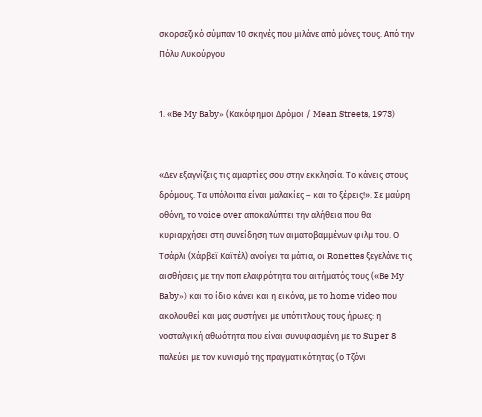σκορσεζικό σύμπαν 10 σκηνές που μιλάνε από μόνες τους. Από την Πόλυ Λυκούργου


1. «Βe My Βaby» (Κακόφημοι Δρόμοι / Mean Streets, 1973)


«Δεν εξαγνίζεις τις αμαρτίες σου στην εκκλησία. Το κάνεις στους δρόμους. Τα υπόλοιπα είναι μαλακίες – και το ξέρεις!». Σε μαύρη οθόνη, το voice over αποκαλύπτει την αλήθεια που θα κυριαρχήσει στη συνείδηση των αιματοβαμμένων φιλμ του. Ο Τσάρλι (Χάρβεϊ Καϊτέλ) ανοίγει τα μάτια, οι Ronettes ξεγελάνε τις αισθήσεις με την ποπ ελαφρότητα του αιτήματός τους («Βe My Βaby») και το ίδιο κάνει και η εικόνα, με το home video που ακολουθεί και μας συστήνει με υπότιτλους τους ήρωες: η νοσταλγική αθωότητα που είναι συνυφασμένη με το Super 8 παλεύει με τον κυνισμό της πραγματικότητας (ο Τζόνι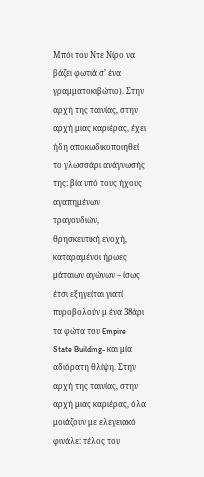Μπόι του Ντε Νίρο να βάζει φωτιά σ’ ένα γραμματοκιβώτιο). Στην αρχή της ταινίας, στην αρχή μιας καριέρας, έχει ήδη αποκωδικοποιηθεί το γλωσσάρι ανάγνωσής της: βία υπό τους ήχους αγαπημένων τραγουδιών, θρησκευτική ενοχή, καταραμένοι ήρωες μάταιων αγώνων – ίσως έτσι εξηγείται γιατί πυροβολούν μ ένα 38άρι τα φώτα του Empire State Building- και μία αδιόρατη θλίψη. Στην αρχή της ταινίας, στην αρχή μιας καριέρας, όλα μοιάζουν με ελεγειακό φινάλε: τέλος του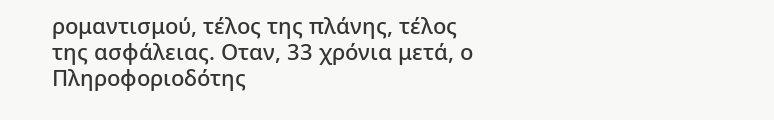ρομαντισμού, τέλος της πλάνης, τέλος της ασφάλειας. Οταν, 33 χρόνια μετά, ο Πληροφοριοδότης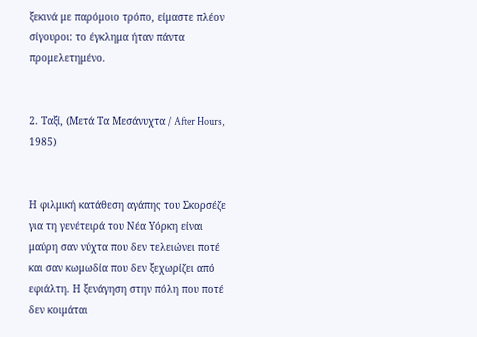ξεκινά με παρόμοιο τρόπο, είμαστε πλέον σίγουροι: το έγκλημα ήταν πάντα προμελετημένο.


2. Ταξί, (Μετά Τα Μεσάνυχτα / After Hours, 1985)


Η φιλμική κατάθεση αγάπης του Σκορσέζε για τη γενέτειρά του Νέα Υόρκη είναι μαύρη σαν νύχτα που δεν τελειώνει ποτέ και σαν κωμωδία που δεν ξεχωρίζει από εφιάλτη. Η ξενάγηση στην πόλη που ποτέ δεν κοιμάται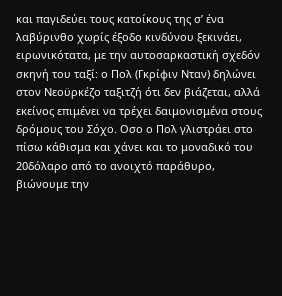και παγιδεύει τους κατοίκους της σ’ ένα λαβύρινθο χωρίς έξοδο κινδύνου ξεκινάει, ειρωνικότατα, με την αυτοσαρκαστική σχεδόν σκηνή του ταξί: ο Πολ (Γκρίφιν Νταν) δηλώνει στον Νεοϋρκέζο ταξιτζή ότι δεν βιάζεται, αλλά εκείνος επιμένει να τρέχει δαιμονισμένα στους δρόμους του Σόχο. Οσο ο Πολ γλιστράει στο πίσω κάθισμα και χάνει και το μοναδικό του 20δόλαρο από το ανοιχτό παράθυρο, βιώνουμε την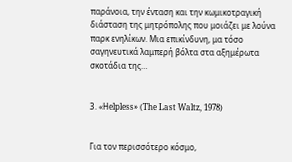παράνοια, την ένταση και την κωμικοτραγική διάσταση της μητρόπολης που μοιάζει με λούνα παρκ ενηλίκων. Μια επικίνδυνη, μα τόσο σαγηνευτικά λαμπερή βόλτα στα αξημέρωτα σκοτάδια της…


3. «Ηelpless» (The Last Waltz, 1978)


Για τον περισσότερο κόσμο,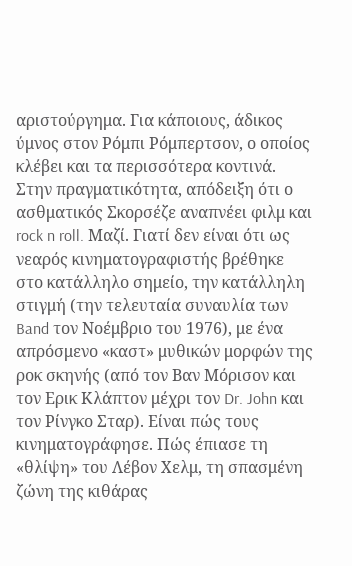αριστούργημα. Για κάποιους, άδικος ύμνος στον Ρόμπι Ρόμπερτσον, ο οποίος κλέβει και τα περισσότερα κοντινά. Στην πραγματικότητα, απόδειξη ότι ο ασθματικός Σκορσέζε αναπνέει φιλμ και rock n roll. Μαζί. Γιατί δεν είναι ότι ως νεαρός κινηματογραφιστής βρέθηκε στο κατάλληλο σημείο, την κατάλληλη στιγμή (την τελευταία συναυλία των Band τον Νοέμβριο του 1976), με ένα απρόσμενο «καστ» μυθικών μορφών της ροκ σκηνής (από τον Βαν Μόρισον και τον Ερικ Κλάπτον μέχρι τον Dr. John και τον Ρίνγκο Σταρ). Είναι πώς τους κινηματογράφησε. Πώς έπιασε τη «θλίψη» του Λέβον Χελμ, τη σπασμένη ζώνη της κιθάρας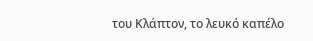του Κλάπτον, το λευκό καπέλο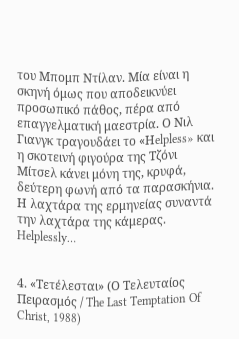του Μπομπ Ντίλαν. Μία είναι η σκηνή όμως που αποδεικνύει προσωπικό πάθος, πέρα από επαγγελματική μαεστρία. Ο Νιλ Γιανγκ τραγουδάει το «Ηelpless» και η σκοτεινή φιγούρα της Τζόνι Μίτσελ κάνει μόνη της, κρυφά, δεύτερη φωνή από τα παρασκήνια. Η λαχτάρα της ερμηνείας συναντά την λαχτάρα της κάμερας. Helplessly…


4. «Τετέλεσται» (Ο Τελευταίος Πειρασμός / The Last Temptation Of Christ, 1988)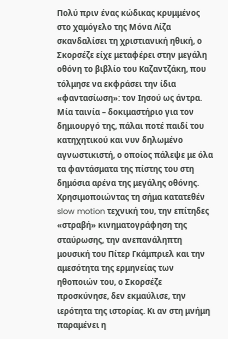Πολύ πριν ένας κώδικας κρυμμένος στο χαμόγελο της Μόνα Λίζα σκανδαλίσει τη χριστιανική ηθική, ο Σκορσέζε είχε μεταφέρει στην μεγάλη οθόνη το βιβλίο του Καζαντζάκη, που τόλμησε να εκφράσει την ίδια «φαντασίωση»: τον Ιησού ως άντρα. Μία ταινία – δοκιμαστήριο για τον δημιουργό της, πάλαι ποτέ παιδί του κατηχητικού και νυν δηλωμένο αγνωστικιστή, ο οποίος πάλεψε με όλα τα φαντάσματα της πίστης του στη δημόσια αρένα της μεγάλης οθόνης. Χρησιμοποιώντας τη σήμα κατατεθέν slow motion τεχνική του, την επίτηδες «στραβή» κινηματογράφηση της σταύρωσης, την ανεπανάληπτη μουσική του Πίτερ Γκάμπριελ και την αμεσότητα της ερμηνείας των ηθοποιών του, ο Σκορσέζε προσκύνησε, δεν εκμαύλισε, την ιερότητα της ιστορίας. Κι αν στη μνήμη παραμένει η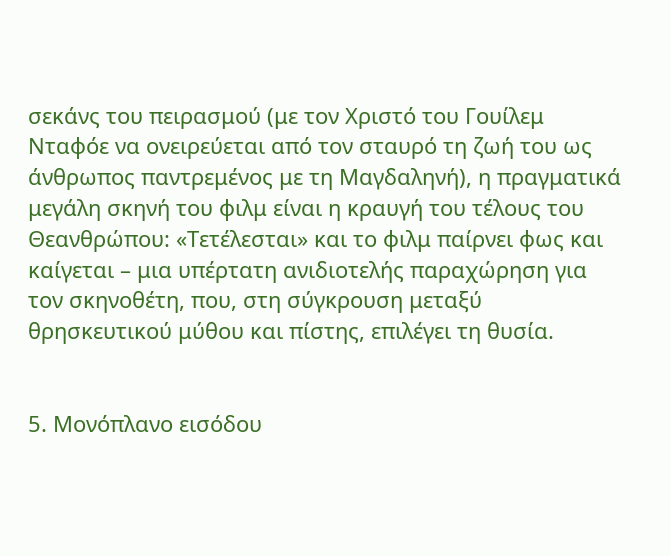σεκάνς του πειρασμού (με τον Χριστό του Γουίλεμ Νταφόε να ονειρεύεται από τον σταυρό τη ζωή του ως άνθρωπος παντρεμένος με τη Μαγδαληνή), η πραγματικά μεγάλη σκηνή του φιλμ είναι η κραυγή του τέλους του Θεανθρώπου: «Τετέλεσται» και το φιλμ παίρνει φως και καίγεται – μια υπέρτατη ανιδιοτελής παραχώρηση για τον σκηνοθέτη, που, στη σύγκρουση μεταξύ θρησκευτικού μύθου και πίστης, επιλέγει τη θυσία.


5. Μονόπλανο εισόδου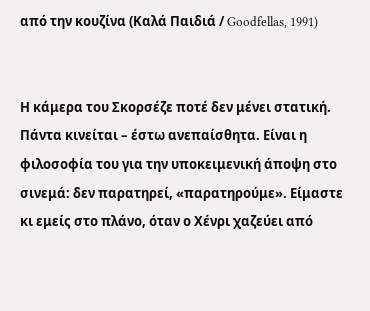από την κουζίνα (Καλά Παιδιά / Goodfellas, 1991)


Η κάμερα του Σκορσέζε ποτέ δεν μένει στατική. Πάντα κινείται – έστω ανεπαίσθητα. Είναι η φιλοσοφία του για την υποκειμενική άποψη στο σινεμά: δεν παρατηρεί, «παρατηρούμε». Είμαστε κι εμείς στο πλάνο, όταν ο Χένρι χαζεύει από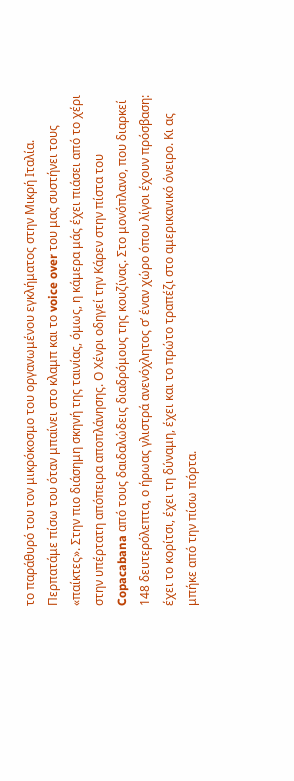το παράθυρό του τον μικρόκοσμο του οργανωμένου εγκλήματος στην Μικρή Ιταλία. Περπατάμε πίσω του όταν μπαίνει στο κλαμπ και το voice over του μας συστήνει τους «παίκτες». Στην πιο διάσημη σκηνή της ταινίας, όμως, η κάμερα μάς έχει πιάσει από το χέρι στην υπέρτατη απόπειρα αποπλάνησης. Ο Χένρι οδηγεί την Κάρεν στην πίστα του Copacabana από τους δαιδαλώδεις διαδρόμους της κουζίνας. Στο μονόπλανο, που διαρκεί 148 δευτερόλεπτα, ο ήρωας γλιστρά ανενόχλητος σ’ έναν χώρο όπου λίγοι έχουν πρόσβαση: έχει το κορίτσι, έχει τη δύναμη, έχει και το πρώτο τραπέζι στο αμερικανικό όνειρο. Κι ας μπήκε από την πίσω πόρτα.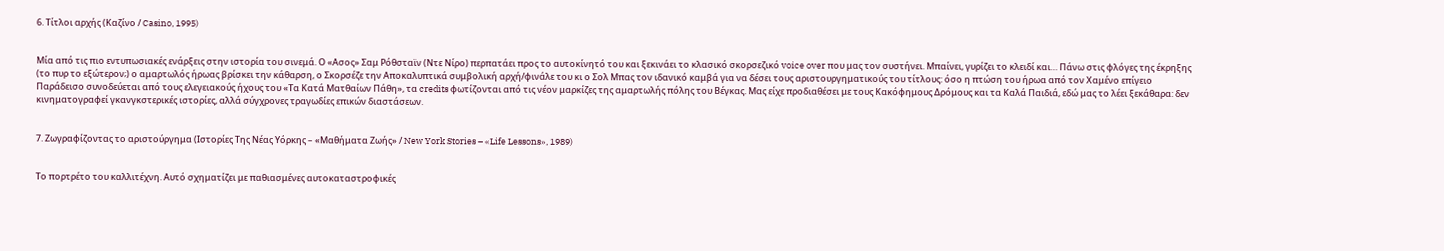6. Τίτλοι αρχής (Καζίνο / Casino, 1995)


Μία από τις πιο εντυπωσιακές ενάρξεις στην ιστορία του σινεμά. Ο «Ασος» Σαμ Ρόθσταϊν (Ντε Νίρο) περπατάει προς το αυτοκίνητό του και ξεκινάει το κλασικό σκορσεζικό voice over που μας τον συστήνει. Μπαίνει, γυρίζει το κλειδί και… Πάνω στις φλόγες της έκρηξης (το πυρ το εξώτερον;) ο αμαρτωλός ήρωας βρίσκει την κάθαρση, ο Σκορσέζε την Αποκαλυπτικά συμβολική αρχή/φινάλε του κι ο Σολ Μπας τον ιδανικό καμβά για να δέσει τους αριστουργηματικούς του τίτλους: όσο η πτώση του ήρωα από τον Χαμένο επίγειο Παράδεισο συνοδεύεται από τους ελεγειακούς ήχους του «Τα Κατά Ματθαίων Πάθη», τα credits φωτίζονται από τις νέον μαρκίζες της αμαρτωλής πόλης του Βέγκας. Μας είχε προδιαθέσει με τους Κακόφημους Δρόμους και τα Καλά Παιδιά, εδώ μας το λέει ξεκάθαρα: δεν κινηματογραφεί γκανγκστερικές ιστορίες, αλλά σύγχρονες τραγωδίες επικών διαστάσεων.


7. Ζωγραφίζοντας το αριστούργημα (Ιστορίες Της Νέας Υόρκης – «Μαθήματα Ζωής» / New York Stories – «Life Lessons», 1989)


Το πορτρέτο του καλλιτέχνη. Αυτό σχηματίζει με παθιασμένες αυτοκαταστροφικές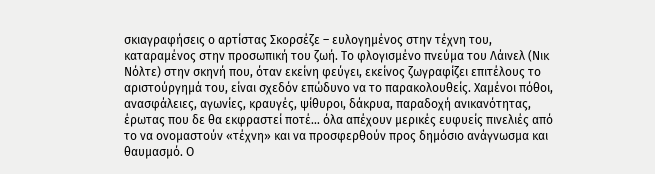σκιαγραφήσεις ο αρτίστας Σκορσέζε – ευλογημένος στην τέχνη του, καταραμένος στην προσωπική του ζωή. Το φλογισμένο πνεύμα του Λάινελ (Νικ Νόλτε) στην σκηνή που, όταν εκείνη φεύγει, εκείνος ζωγραφίζει επιτέλους το αριστούργημά του, είναι σχεδόν επώδυνο να το παρακολουθείς. Χαμένοι πόθοι, ανασφάλειες, αγωνίες, κραυγές, ψίθυροι, δάκρυα, παραδοχή ανικανότητας, έρωτας που δε θα εκφραστεί ποτέ… όλα απέχουν μερικές ευφυείς πινελιές από το να ονομαστούν «τέχνη» και να προσφερθούν προς δημόσιο ανάγνωσμα και θαυμασμό. Ο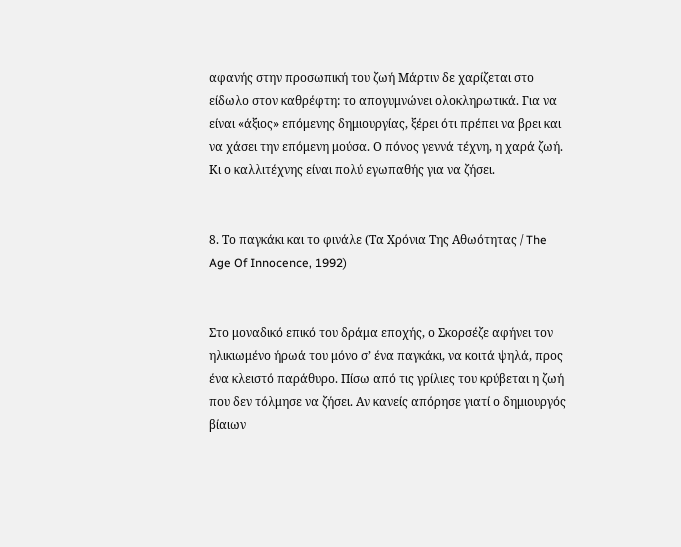αφανής στην προσωπική του ζωή Μάρτιν δε χαρίζεται στο είδωλο στον καθρέφτη: το απογυμνώνει ολοκληρωτικά. Για να είναι «άξιος» επόμενης δημιουργίας, ξέρει ότι πρέπει να βρει και να χάσει την επόμενη μούσα. Ο πόνος γεννά τέχνη, η χαρά ζωή. Κι ο καλλιτέχνης είναι πολύ εγωπαθής για να ζήσει.


8. Το παγκάκι και το φινάλε (Τα Χρόνια Της Αθωότητας / The Age Of Innocence, 1992)


Στο μοναδικό επικό του δράμα εποχής, ο Σκορσέζε αφήνει τον ηλικιωμένο ήρωά του μόνο σ’ ένα παγκάκι, να κοιτά ψηλά, προς ένα κλειστό παράθυρο. Πίσω από τις γρίλιες του κρύβεται η ζωή που δεν τόλμησε να ζήσει. Αν κανείς απόρησε γιατί ο δημιουργός βίαιων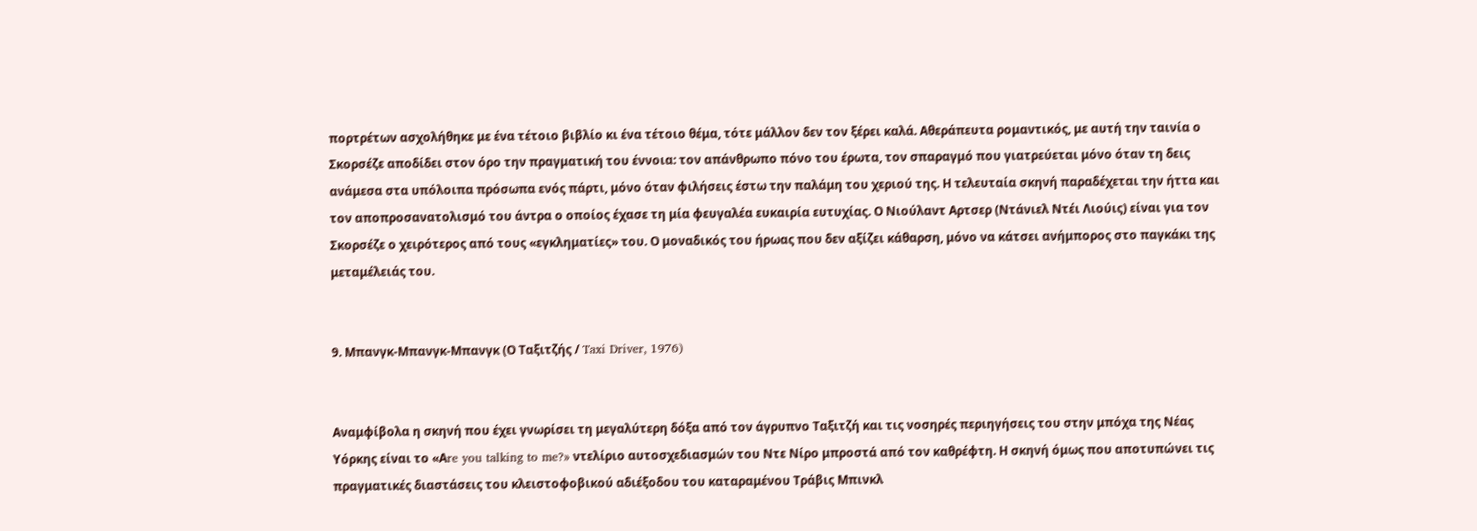πορτρέτων ασχολήθηκε με ένα τέτοιο βιβλίο κι ένα τέτοιο θέμα, τότε μάλλον δεν τον ξέρει καλά. Αθεράπευτα ρομαντικός, με αυτή την ταινία ο Σκορσέζε αποδίδει στον όρο την πραγματική του έννοια: τον απάνθρωπο πόνο του έρωτα, τον σπαραγμό που γιατρεύεται μόνο όταν τη δεις ανάμεσα στα υπόλοιπα πρόσωπα ενός πάρτι, μόνο όταν φιλήσεις έστω την παλάμη του χεριού της. Η τελευταία σκηνή παραδέχεται την ήττα και τον αποπροσανατολισμό του άντρα ο οποίος έχασε τη μία φευγαλέα ευκαιρία ευτυχίας. Ο Νιούλαντ Αρτσερ (Ντάνιελ Ντέι Λιούις) είναι για τον Σκορσέζε ο χειρότερος από τους «εγκληματίες» του. Ο μοναδικός του ήρωας που δεν αξίζει κάθαρση, μόνο να κάτσει ανήμπορος στο παγκάκι της μεταμέλειάς του.


9. Μπανγκ-Μπανγκ-Μπανγκ (Ο Ταξιτζής / Taxi Driver, 1976)


Αναμφίβολα η σκηνή που έχει γνωρίσει τη μεγαλύτερη δόξα από τον άγρυπνο Ταξιτζή και τις νοσηρές περιηγήσεις του στην μπόχα της Νέας Υόρκης είναι το «Αre you talking to me?» ντελίριο αυτοσχεδιασμών του Ντε Νίρο μπροστά από τον καθρέφτη. Η σκηνή όμως που αποτυπώνει τις πραγματικές διαστάσεις του κλειστοφοβικού αδιέξοδου του καταραμένου Τράβις Μπινκλ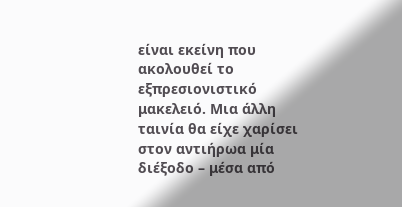είναι εκείνη που ακολουθεί το εξπρεσιονιστικό μακελειό. Μια άλλη ταινία θα είχε χαρίσει στον αντιήρωα μία διέξοδο – μέσα από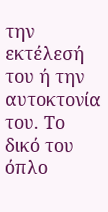την εκτέλεσή του ή την αυτοκτονία του. Το δικό του όπλο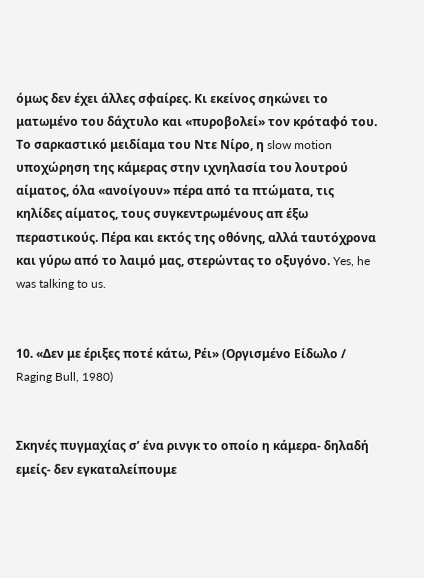όμως δεν έχει άλλες σφαίρες. Κι εκείνος σηκώνει το ματωμένο του δάχτυλο και «πυροβολεί» τον κρόταφό του. Το σαρκαστικό μειδίαμα του Ντε Νίρο, η slow motion υποχώρηση της κάμερας στην ιχνηλασία του λουτρού αίματος, όλα «ανοίγουν» πέρα από τα πτώματα, τις κηλίδες αίματος, τους συγκεντρωμένους απ έξω περαστικούς. Πέρα και εκτός της οθόνης, αλλά ταυτόχρονα και γύρω από το λαιμό μας, στερώντας το οξυγόνο. Yes, he was talking to us.


10. «Δεν με έριξες ποτέ κάτω, Ρέι» (Οργισμένο Είδωλο / Raging Bull, 1980)


Σκηνές πυγμαχίας σ’ ένα ρινγκ το οποίο η κάμερα- δηλαδή εμείς- δεν εγκαταλείπουμε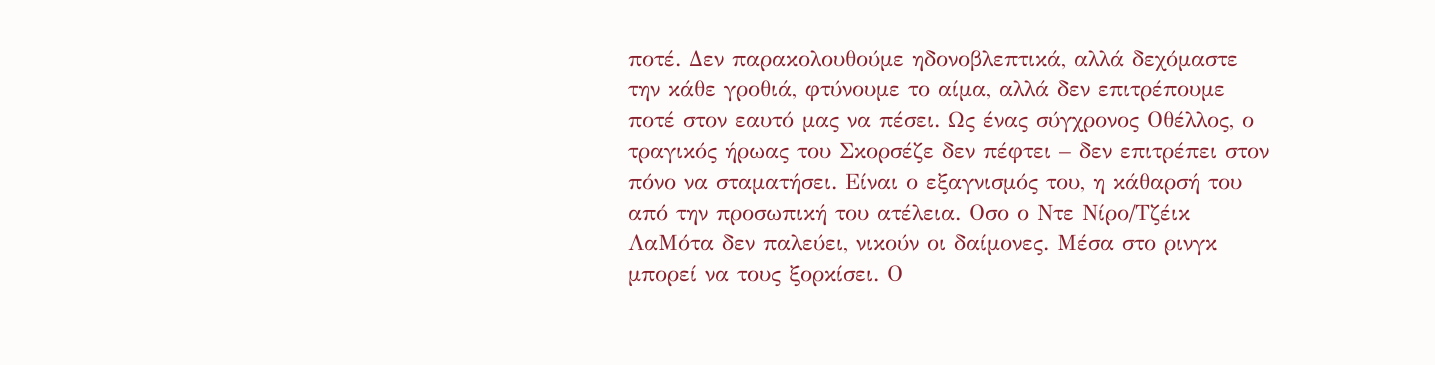ποτέ. Δεν παρακολουθούμε ηδονοβλεπτικά, αλλά δεχόμαστε την κάθε γροθιά, φτύνουμε το αίμα, αλλά δεν επιτρέπουμε ποτέ στον εαυτό μας να πέσει. Ως ένας σύγχρονος Οθέλλος, ο τραγικός ήρωας του Σκορσέζε δεν πέφτει – δεν επιτρέπει στον πόνο να σταματήσει. Είναι ο εξαγνισμός του, η κάθαρσή του από την προσωπική του ατέλεια. Οσο ο Ντε Νίρο/Τζέικ ΛαΜότα δεν παλεύει, νικούν οι δαίμονες. Μέσα στο ρινγκ μπορεί να τους ξορκίσει. Ο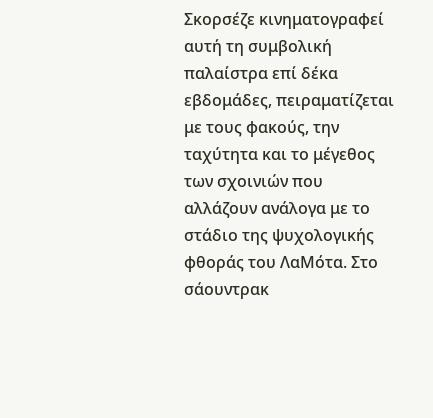Σκορσέζε κινηματογραφεί αυτή τη συμβολική παλαίστρα επί δέκα εβδομάδες, πειραματίζεται με τους φακούς, την ταχύτητα και το μέγεθος των σχοινιών που αλλάζουν ανάλογα με το στάδιο της ψυχολογικής φθοράς του ΛαΜότα. Στο σάουντρακ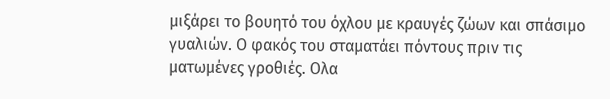μιξάρει το βουητό του όχλου με κραυγές ζώων και σπάσιμο γυαλιών. Ο φακός του σταματάει πόντους πριν τις ματωμένες γροθιές. Ολα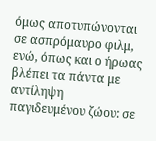όμως αποτυπώνονται σε ασπρόμαυρο φιλμ, ενώ, όπως και ο ήρωας βλέπει τα πάντα με αντίληψη παγιδευμένου ζώου: σε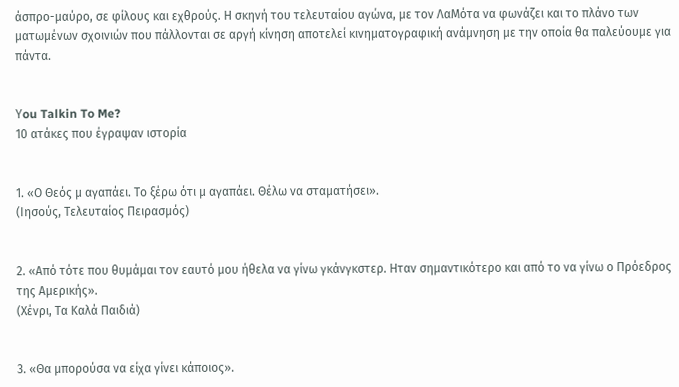άσπρο-μαύρο, σε φίλους και εχθρούς. Η σκηνή του τελευταίου αγώνα, με τον ΛαΜότα να φωνάζει και το πλάνο των ματωμένων σχοινιών που πάλλονται σε αργή κίνηση αποτελεί κινηματογραφική ανάμνηση με την οποία θα παλεύουμε για πάντα.


Υou Talkin To Me?
10 ατάκες που έγραψαν ιστορία


1. «Ο Θεός μ αγαπάει. Το ξέρω ότι μ αγαπάει. Θέλω να σταματήσει».
(Ιησούς, Τελευταίος Πειρασμός)


2. «Από τότε που θυμάμαι τον εαυτό μου ήθελα να γίνω γκάνγκστερ. Ηταν σημαντικότερο και από το να γίνω ο Πρόεδρος της Αμερικής».
(Χένρι, Τα Καλά Παιδιά)


3. «Θα μπορούσα να είχα γίνει κάποιος».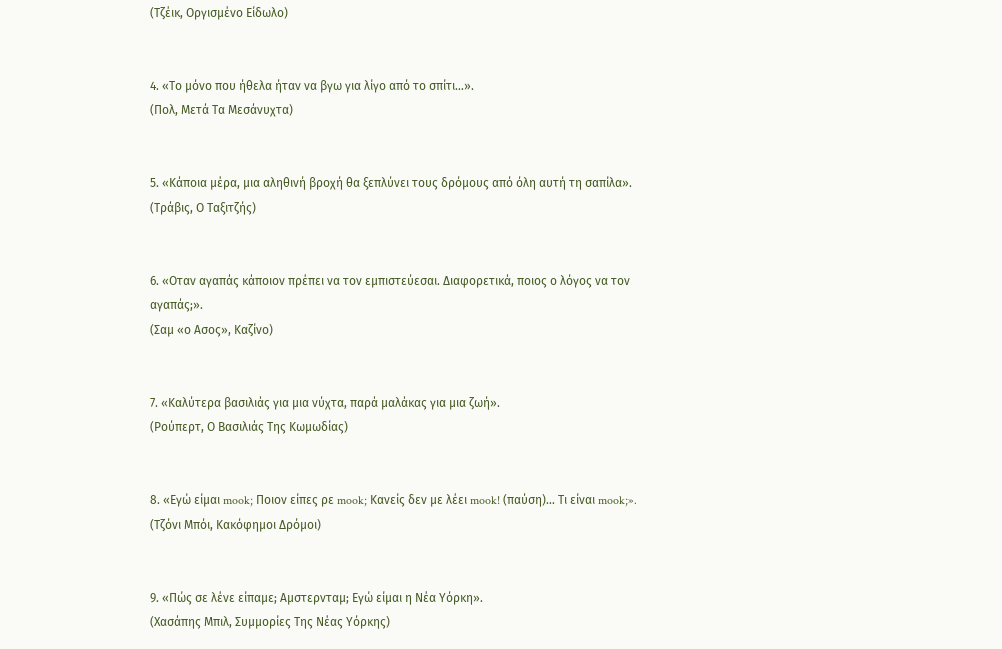(Τζέικ, Οργισμένο Είδωλο)


4. «Το μόνο που ήθελα ήταν να βγω για λίγο από το σπίτι…».
(Πολ, Μετά Τα Μεσάνυχτα)


5. «Κάποια μέρα, μια αληθινή βροχή θα ξεπλύνει τους δρόμους από όλη αυτή τη σαπίλα».
(Τράβις, Ο Ταξιτζής)


6. «Οταν αγαπάς κάποιον πρέπει να τον εμπιστεύεσαι. Διαφορετικά, ποιος ο λόγος να τον αγαπάς;».
(Σαμ «ο Ασος», Καζίνο)


7. «Καλύτερα βασιλιάς για μια νύχτα, παρά μαλάκας για μια ζωή».
(Ρούπερτ, Ο Βασιλιάς Της Κωμωδίας)


8. «Εγώ είμαι mook; Ποιον είπες ρε mook; Κανείς δεν με λέει mook! (παύση)… Τι είναι mook;».
(Τζόνι Μπόι, Κακόφημοι Δρόμοι)


9. «Πώς σε λένε είπαμε; Αμστερνταμ; Εγώ είμαι η Νέα Υόρκη».
(Χασάπης Μπιλ, Συμμορίες Της Νέας Υόρκης)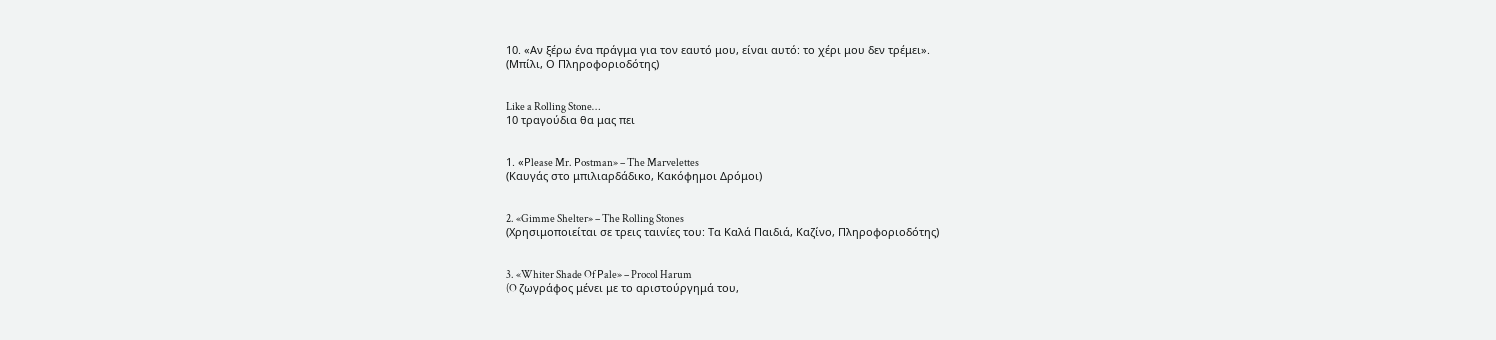10. «Αν ξέρω ένα πράγμα για τον εαυτό μου, είναι αυτό: το χέρι μου δεν τρέμει».
(Μπίλι, Ο Πληροφοριοδότης)


Like a Rolling Stone…
10 τραγούδια θα μας πει


1. «Ρlease Mr. Ρostman» – The Marvelettes
(Καυγάς στο μπιλιαρδάδικο, Κακόφημοι Δρόμοι)


2. «Gimme Shelter» – The Rolling Stones
(Χρησιμοποιείται σε τρεις ταινίες του: Τα Καλά Παιδιά, Καζίνο, Πληροφοριοδότης)


3. «Whiter Shade Of Ρale» – Procol Harum
(O ζωγράφος μένει με το αριστούργημά του,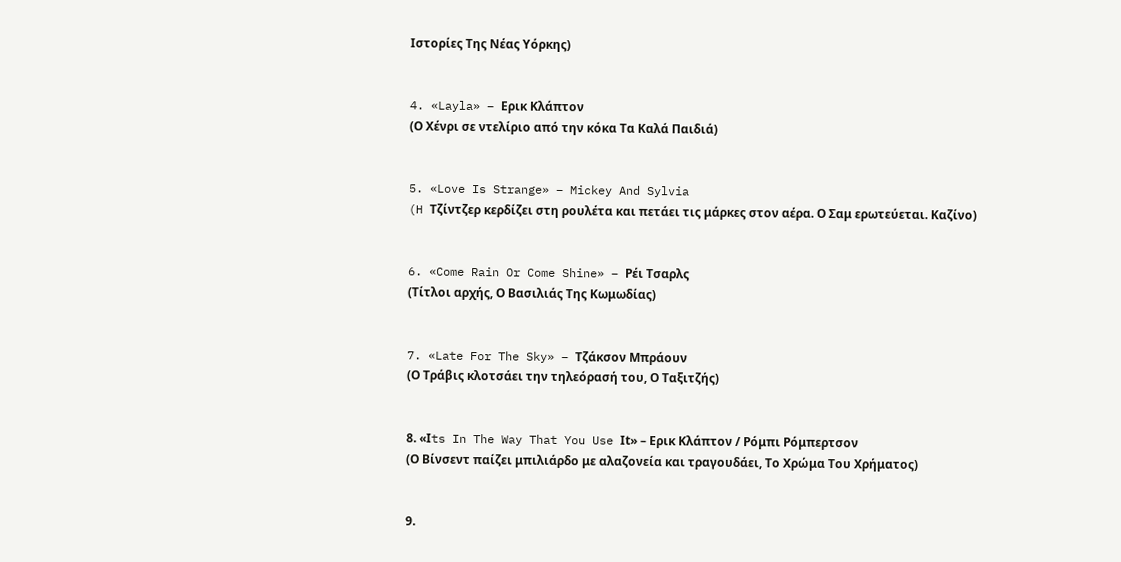Ιστορίες Της Νέας Υόρκης)


4. «Layla» – Ερικ Κλάπτον
(Ο Χένρι σε ντελίριο από την κόκα Τα Καλά Παιδιά)


5. «Love Is Strange» – Mickey And Sylvia
(H Τζίντζερ κερδίζει στη ρουλέτα και πετάει τις μάρκες στον αέρα. Ο Σαμ ερωτεύεται. Καζίνο)


6. «Come Rain Or Come Shine» – Ρέι Τσαρλς
(Τίτλοι αρχής, Ο Βασιλιάς Της Κωμωδίας)


7. «Late For The Sky» – Τζάκσον Μπράουν
(Ο Τράβις κλοτσάει την τηλεόρασή του, Ο Ταξιτζής)


8. «Ιts In The Way That You Use Ιt» – Ερικ Κλάπτον / Ρόμπι Ρόμπερτσον
(Ο Βίνσεντ παίζει μπιλιάρδο με αλαζονεία και τραγουδάει, Το Χρώμα Του Χρήματος)


9.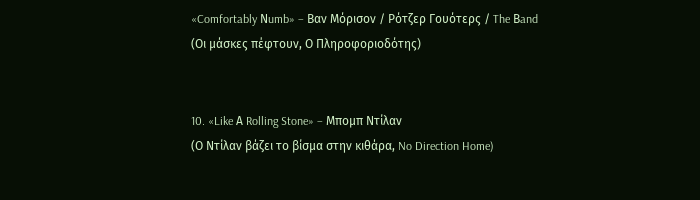«Comfortably Νumb» – Βαν Μόρισον / Ρότζερ Γουότερς / The Βand
(Οι μάσκες πέφτουν, Ο Πληροφοριοδότης)


10. «Like Α Rolling Stone» – Μπομπ Ντίλαν
(Ο Ντίλαν βάζει το βίσμα στην κιθάρα, No Direction Home)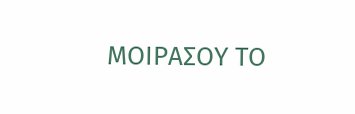ΜΟΙΡΑΣΟΥ ΤΟ